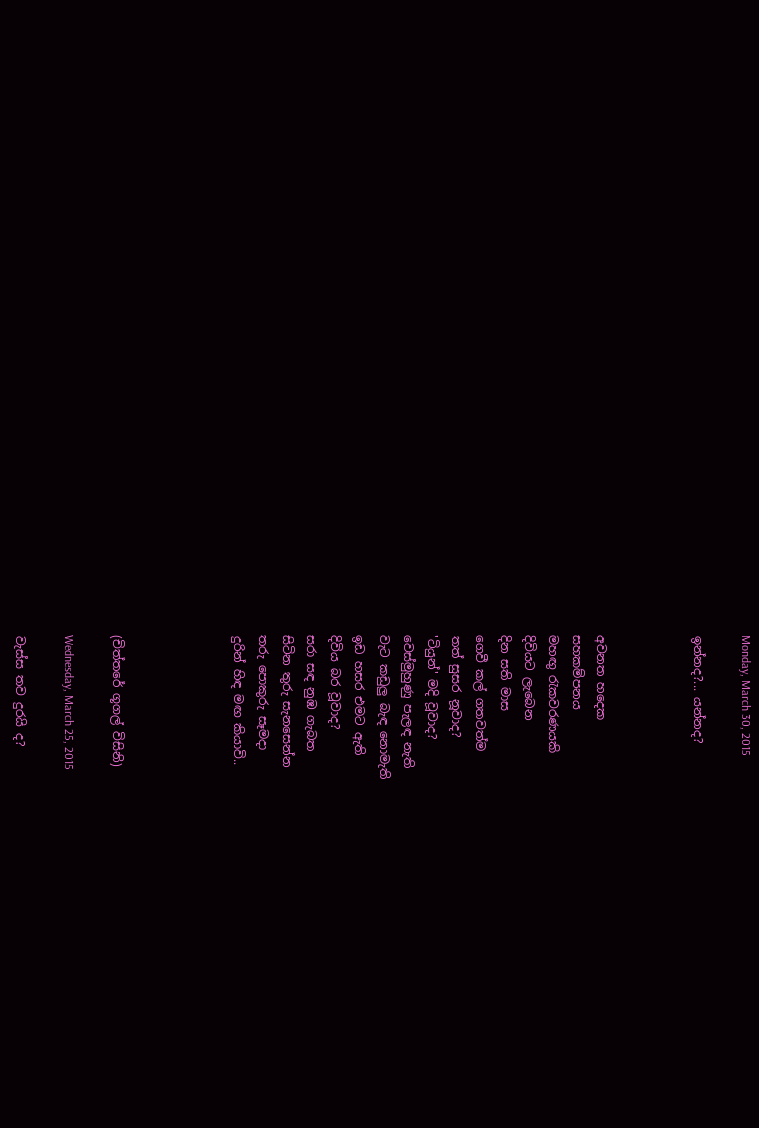Monday, March 30, 2015

ඉන්නද?... යන්නද?



අවනත හදෙක
සහකම්පනය
මහඟු රැකවරණයකි
දිවියට ලැබෙන
දින සති මාස
ගෙවී කල් ගතවත්ම
තත් සුසර නූවාද?
'ටියුන්' මදි වූවාද?
වෙස්මුහුණු පැලඳ නැති
වැට කඩුලු බැඳ නොමැති
ඉඩ හසර එමට ඇති
දිවිය බර වූවාද?
සරා සඳ නුඹ ගැබත
සිටින තුරු සැනසෙන්න
තරු පොකුරු සෑමදා
දුරින් හිඳ මඟ කියාවි..




(චිත්තරේ ගූගල් විසිනි)

Wednesday, March 25, 2015

වැස්ස තව දුරයි ද?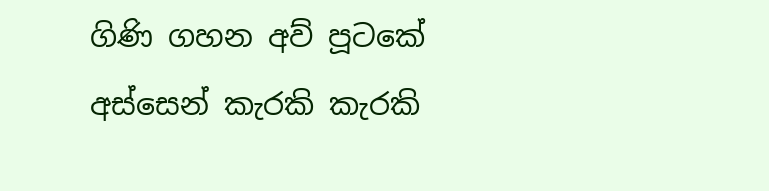ගිණි ගහන අව් පූටකේ අස්සෙන් කැරකි කැරකි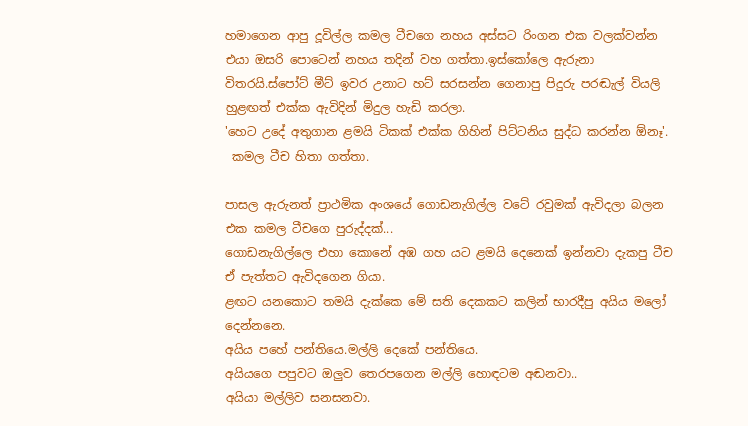හමාගෙන ආපු දූවිල්ල කමල ටීචගෙ නහය අස්සට රිංගන එක වලක්වන්න එයා ඔසරි පොටෙන් නහය තදින් වහ ගත්තා.ඉස්කෝලෙ ඇරුනා විතරයි.ස්පෝට් මීට් ඉවර උනාට හට් සරසන්න ගෙනාපු පිදුරු පරඬැල් වියලි හුළඟත් එක්ක ඇවිදින් මිදුල හැඩි කරලා.
'හෙට උදේ අතුගාන ළමයි ටිකක් එක්ක ගිහින් පිට්ටනිය සුද්ධ කරන්න ඕනෑ'.
 කමල ටීච හිතා ගත්තා.

පාසල ඇරුනත් ප්‍රාථමික අංශයේ ගොඩනැගිල්ල වටේ රවුමක් ඇවිදලා බලන එක කමල ටීචගෙ පුරුද්දක්...
ගොඩනැගිල්ලෙ එහා කොනේ අඹ ගහ යට ළමයි දෙනෙක් ඉන්නවා දැකපු ටීච ඒ පැත්තට ඇවිදගෙන ගියා.
ළඟට යනකොට තමයි දැක්කෙ මේ සති දෙකකට කලින් භාරදීපු අයිය මලෝ දෙන්නනෙ.
අයිය පහේ පන්තියෙ.මල්ලි දෙකේ පන්තියෙ.
අයියගෙ පපුවට ඔලුව තෙරපගෙන මල්ලි හොඳටම අඬනවා..
අයියා මල්ලිව සනසනවා.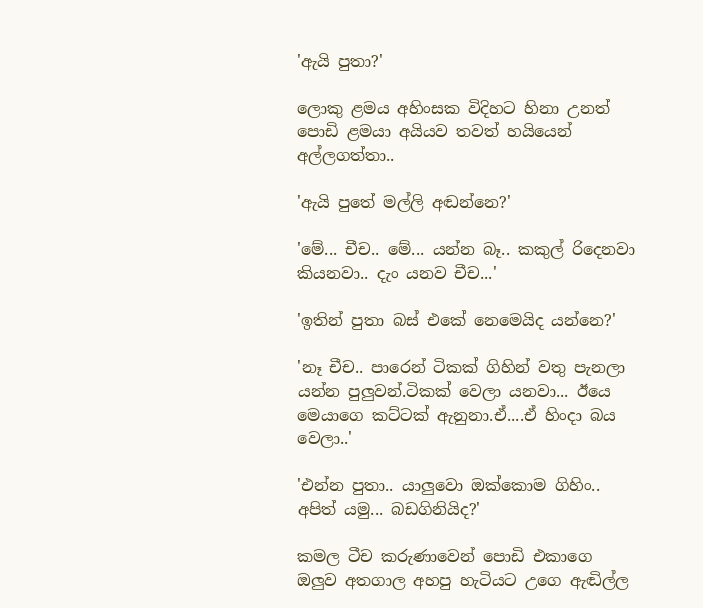'ඇයි පුතා?'

ලොකු ළමය අහිංසක විදිහට හිනා උනත් පොඩි ළමයා අයියව තවත් හයියෙන් අල්ලගත්තා..

'ඇයි පුතේ මල්ලි අඬන්නෙ?'

'මේ... චීච.. මේ... යන්න බෑ.. කකුල් රිදෙනවා කියනවා.. දැං යනව චීච...'

'ඉතින් පුතා බස් එකේ නෙමෙයිද යන්නෙ?'

'නෑ චීච.. පාරෙන් ටිකක් ගිහින් වතු පැනලා යන්න පුලුවන්.ටිකක් වෙලා යනවා... ඊයෙ මෙයාගෙ කට්ටක් ඇනුනා.ඒ....ඒ හිංදා බය වෙලා..'

'එන්න පුතා.. යාලුවො ඔක්කොම ගිහිං.. අපිත් යමු... බඩගිනියිද?'

කමල ටීච කරුණාවෙන් පොඩි එකාගෙ ඔලුව අතගාල අහපු හැටියට උගෙ ඇඬිල්ල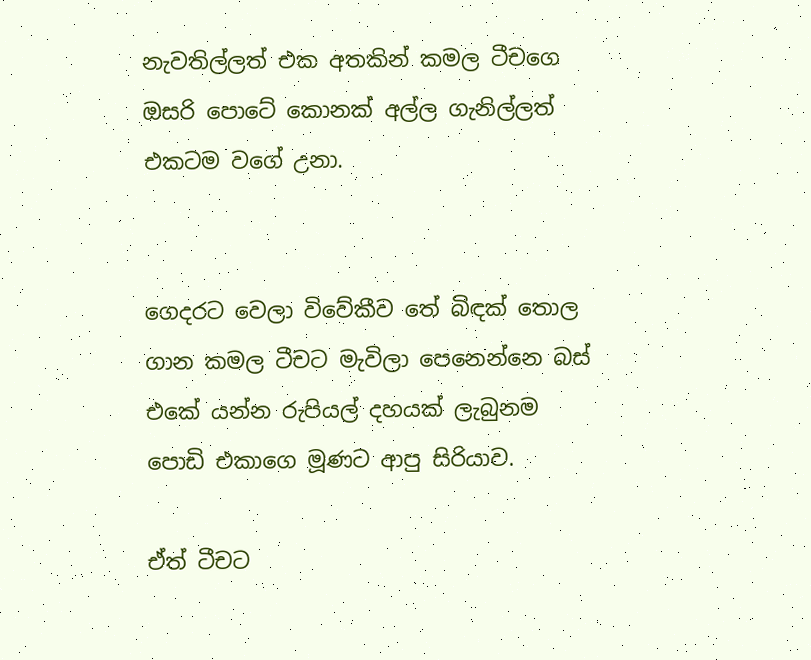නැවතිල්ලත් එක අතකින් කමල ටීචගෙ ඔසරි පොටේ කොනක් අල්ල ගැනිල්ලත් එකටම වගේ උනා.


ගෙදරට වෙලා විවේකීව තේ බිඳක් තොල ගාන කමල ටීචට මැවිලා පෙනෙන්නෙ බස් එකේ යන්න රුපියල් දහයක් ලැබුනම පොඩි එකාගෙ මූණට ආපු සිරියාව.

ඒත් ටීචට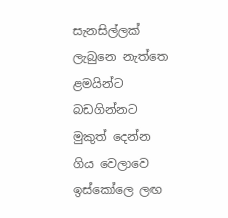සැනසිල්ලක් ලැබුනෙ නැත්තෙ ළමයින්ට බඩගින්නට මුකුත් දෙන්න ගිය වෙලාවෙ ඉස්කෝලෙ ලඟ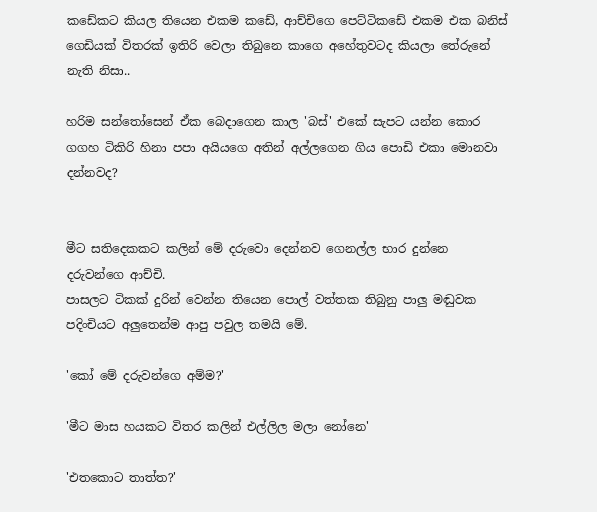කඩේකට කියල තියෙන එකම කඩේ, ආච්චිගෙ පෙට්ටිකඩේ එකම එක බනිස් ගෙඩියක් විතරක් ඉතිරි වෙලා තිබුනෙ කාගෙ අහේතුවටද කියලා තේරුනේ නැති නිසා..

හරිම සන්තෝසෙන් ඒක බෙදාගෙන කාල 'බස්' එකේ සැපට යන්න කොර ගගහ ටිකිරි හිනා පපා අයියගෙ අතින් අල්ලගෙන ගිය පොඩි එකා මොනවා දන්නවද?


මීට සතිදෙකකට කලින් මේ දරුවො දෙන්නව ගෙනල්ල භාර දුන්නෙ දරුවන්ගෙ ආච්චි.
පාසලට ටිකක් දුරින් වෙන්න තියෙන පොල් වත්තක තිබුනු පාලු මඬුවක පදිංචියට අලුතෙන්ම ආපු පවුල තමයි මේ.

'කෝ මේ දරුවන්ගෙ අම්ම?'

'මීට මාස හයකට විතර කලින් එල්ලිල මලා නෝනෙ'

'එතකොට තාත්ත?'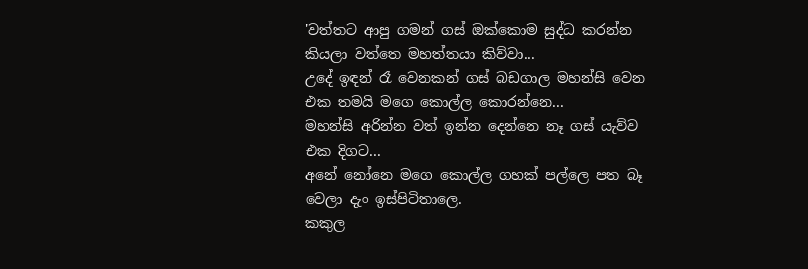'වත්තට ආපු ගමන් ගස් ඔක්කොම සුද්ධ කරන්න කියලා වත්තෙ මහත්තයා කිව්වා...
උදේ ඉඳන් රෑ වෙනකන් ගස් බඩගාල මහන්සි වෙන එක තමයි මගෙ කොල්ල කොරන්නෙ...
මහන්සි අරින්න වත් ඉන්න දෙන්නෙ නෑ ගස් යැව්ව එක දිගට...
අනේ නෝනෙ මගෙ කොල්ල ගහක් පල්ලෙ පත බෑ වෙලා දැං ඉස්පිටිතාලෙ.
කකුල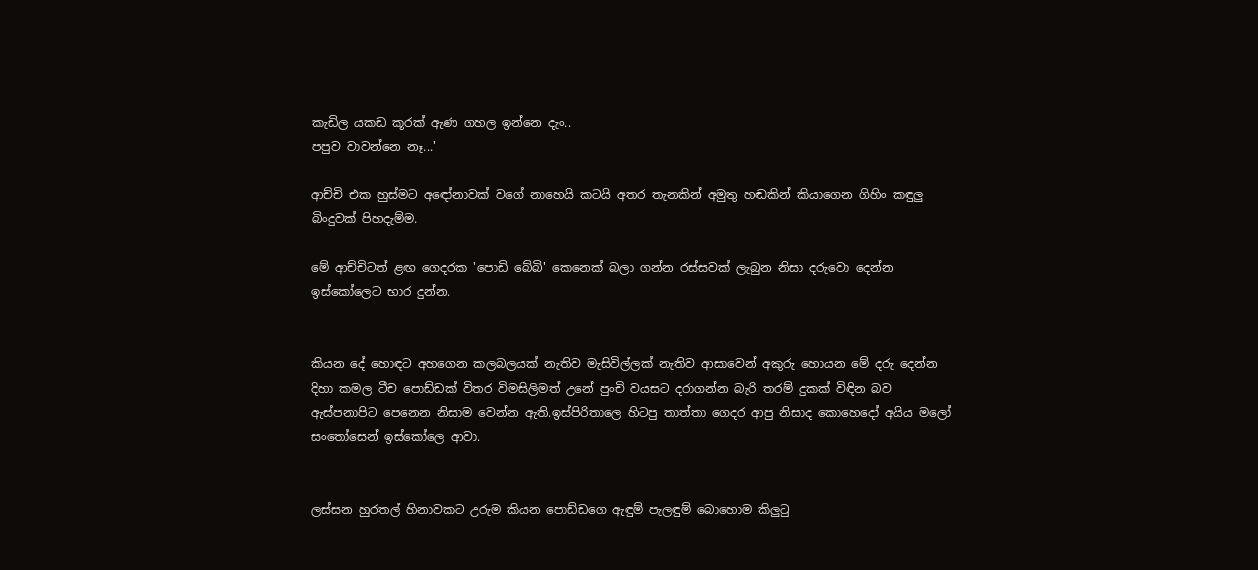කැඩිල යකඩ කූරක් ඇණ ගහල ඉන්නෙ දැං..
පපුව වාවන්නෙ නෑ...'

ආච්චි එක හුස්මට අඳෝනාවක් වගේ නාහෙයි කටයි අතර තැනකින් අමුතු හඬකින් කියාගෙන ගිහිං කඳුලු බිංදුවක් පිහදැම්ම.

මේ ආච්චිටත් ළඟ ගෙදරක 'පොඩි බේබි' කෙනෙක් බලා ගන්න රස්සවක් ලැබුන නිසා දරුවො දෙන්න ඉස්කෝලෙට භාර දුන්න.


කියන දේ හොඳට අහගෙන කලබලයක් නැතිව මැසිවිල්ලක් නැතිව ආසාවෙන් අකුරු හොයන මේ දරු දෙන්න දිහා කමල ටීච පොඩ්ඩක් විතර විමසිලිමත් උනේ පුංචි වයසට දරාගන්න බැරි තරම් දුකක් විඳින බව ඇස්පනාපිට පෙනෙන නිසාම වෙන්න ඇති.ඉස්පිරිතාලෙ හිටපු තාත්තා ගෙදර ආපු නිසාද කොහෙදෝ අයිය මලෝ සංතෝසෙන් ඉස්කෝලෙ ආවා.


ලස්සන හුරතල් හිනාවකට උරුම කියන පොඩ්ඩගෙ ඇඳුම් පැලඳුම් බොහොම කිලුටු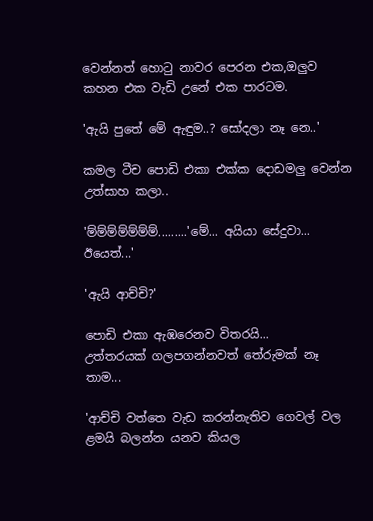වෙන්නත් හොටු නාවර පෙරන එක,ඔලුව කහන එක වැඩි උනේ එක පාරටම.

'ඇයි පුතේ මේ ඇඳුම..? සෝදලා නෑ නෙ..'

කමල ටීච පොඩි එකා එක්ක දොඩමලු වෙන්න උත්සාහ කලා..

'ම්ම්ම්ම්ම්ම්ම්.........'මේ... අයියා සේදුවා... ඊයෙත්...'

'ඇයි ආච්චි?'

පොඩි එකා ඇඹරෙනව විතරයි...
උත්තරයක් ගලපගන්නවත් තේරුමක් නෑ තාම...

'ආච්චි වත්තෙ වැඩ කරන්නැතිව ගෙවල් වල ළමයි බලන්න යනව කියල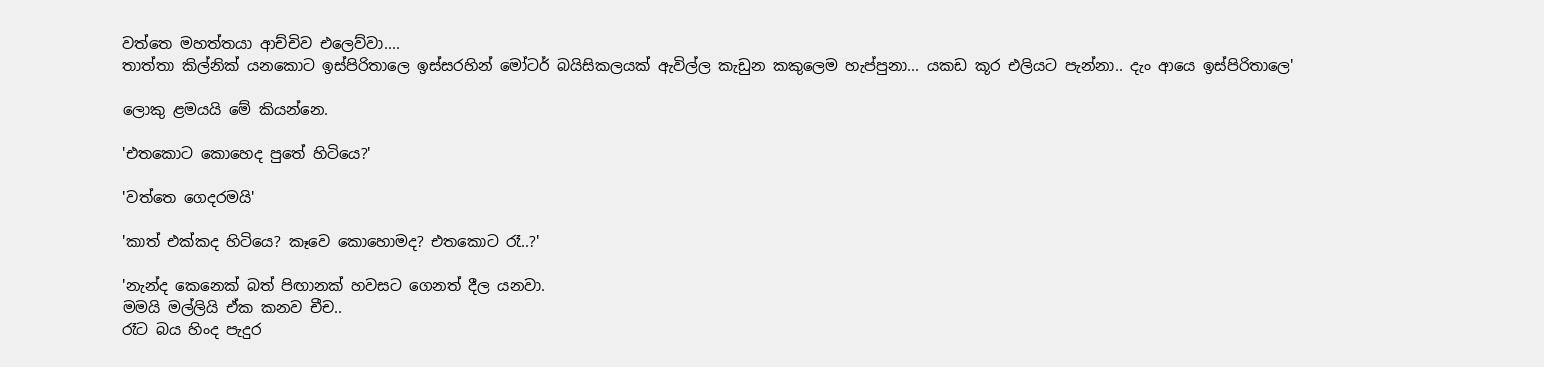වත්තෙ මහත්තයා ආච්චිව එලෙව්වා....
තාත්තා කිල්නික් යනකොට ඉස්පිරිතාලෙ ඉස්සරහින් මෝටර් බයිසිකලයක් ඇවිල්ල කැඩුන කකුලෙම හැප්පුනා... යකඩ කූර එලියට පැන්නා.. දැං ආයෙ ඉස්පිරිතාලෙ'

ලොකු ළමයයි මේ කියන්නෙ.

'එතකොට කොහෙද පුතේ හිටියෙ?'

'වත්තෙ ගෙදරමයි'

'කාත් එක්කද හිටියෙ? කෑවෙ කොහොමද? එතකොට රෑ..?'

'නැන්ද කෙනෙක් බත් පිඟානක් හවසට ගෙනත් දීල යනවා.
මමයි මල්ලියි ඒක කනව චීච..
රෑට බය හිංද පැදුර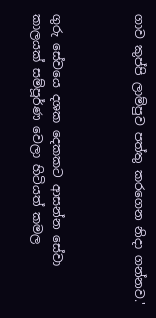ගාව කුප්පි ලාම්පුව පත්තු කරගෙන නිදා ගන්නව.'



ගුරු සේවයෙ දශක දෙකකට ආසන්න සේවා කාලයක් සම්පූර්ණ වෙලා හිටියත් කමල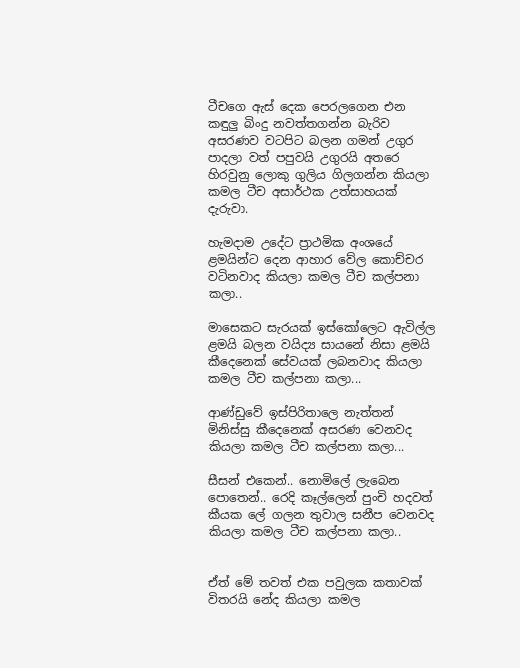ටීචගෙ ඇස් දෙක පෙරලගෙන එන කඳුලු බිංදු නවත්තගන්න බැරිව අසරණව වටපිට බලන ගමන් උගුර පාදලා වත් පපුවයි උගුරයි අතරෙ හිරවුනු ලොකු ගුලිය ගිලගන්න කියලා කමල ටීච අසාර්ථක උත්සාහයක් දැරුවා.

හැමදාම උදේට ප්‍රාථමික අංශයේ ළමයින්ට දෙන ආහාර වේල කොච්චර වටිනවාද කියලා කමල ටීච කල්පනා කලා..

මාසෙකට සැරයක් ඉස්කෝලෙට ඇවිල්ල ළමයි බලන වයිද්‍ය සායනේ නිසා ළමයි කීදෙනෙක් සේවයක් ලබනවාද කියලා කමල ටීච කල්පනා කලා...

ආණ්ඩුවේ ඉස්පිරිතාලෙ නැත්තන් මිනිස්සු කීදෙනෙක් අසරණ වෙනවද කියලා කමල ටීච කල්පනා කලා...

සීසන් එකෙන්.. නොමිලේ ලැබෙන පොතෙන්.. රෙදි කෑල්ලෙන් පුංචි හදවත් කීයක ලේ ගලන තුවාල සනීප වෙනවද කියලා කමල ටීච කල්පනා කලා..


ඒත් මේ තවත් එක පවුලක කතාවක් විතරයි නේද කියලා කමල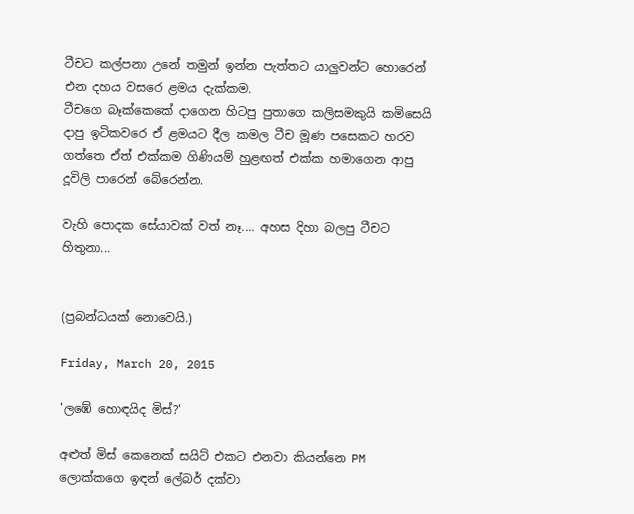ටීචට කල්පනා උනේ තමුන් ඉන්න පැත්තට යාලුවන්ට හොරෙන් එන දහය වසරෙ ළමය දැක්කම.
ටීචගෙ බෑක්කෙකේ දාගෙන හිටපු පුතාගෙ කලිසමකුයි කමිසෙයි දාපු ඉටිකවරෙ ඒ ළමයට දීල කමල ටීච මූණ පසෙකට හරව ගත්තෙ ඒත් එක්කම ගිණියම් හුළඟත් එක්ක හමාගෙන ආපු දූවිලි පාරෙන් බේරෙන්න.

වැහි පොදක සේයාවක් වත් නෑ.... අහස දිහා බලපු ටීචට හිතුනා...


(ප්‍රබන්ධයක් නොවෙයි.)

Friday, March 20, 2015

'ලඹේ හොඳයිද මිස්?'

අළුත් මිස් කෙනෙක් සයිට් එකට එනවා කියන්නෙ PM ලොක්කගෙ ඉඳන් ලේබර් දක්වා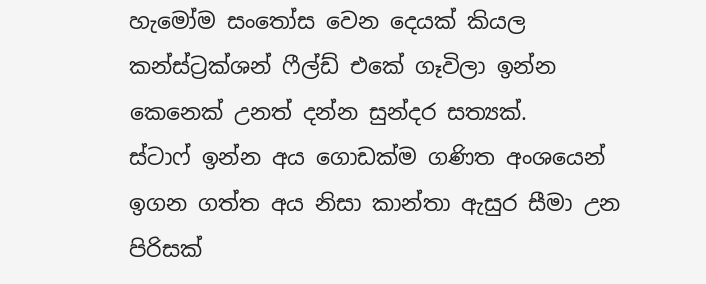හැමෝම සංතෝස වෙන දෙයක් කියල කන්ස්ට්‍රක්ශන් ෆීල්ඩ් එකේ ගෑවිලා ඉන්න කෙනෙක් උනත් දන්න සුන්දර සත්‍යක්.
ස්ටාෆ් ඉන්න අය ගොඩක්ම ගණිත අංශයෙන් ඉගන ගත්ත අය නිසා කාන්තා ඇසුර සීමා උන පිරිසක්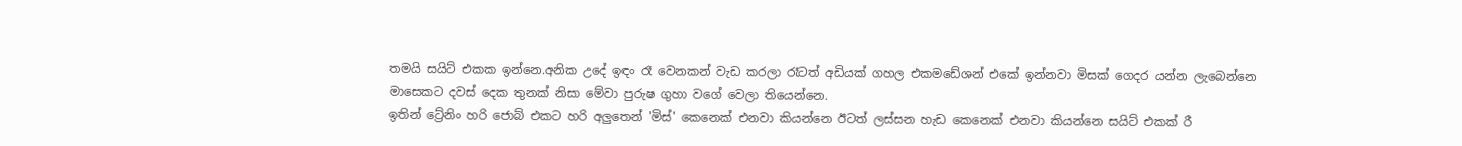තමයි සයිට් එකක ඉන්නෙ.අනික උදේ ඉඳං රෑ වෙනකන් වැඩ කරලා රෑටත් අඩියක් ගහල එකමඩේශන් එකේ ඉන්නවා මිසක් ගෙදර යන්න ලැබෙන්නෙ මාසෙකට දවස් දෙක තුනක් නිසා මේවා පුරුෂ ගුහා වගේ වෙලා තියෙන්නෙ.
ඉතින් ට්‍රේනිං හරි ජොබ් එකට හරි අලුතෙන් 'මිස්' කෙනෙක් එනවා කියන්නෙ ඊටත් ලස්සන හැඩ කෙනෙක් එනවා කියන්නෙ සයිට් එකක් රී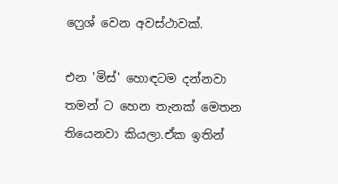ෆ්‍රෙශ් වෙන අවස්ථාවක්.

එන 'මිස්' හොඳටම දන්නවා තමන් ට හෙන තැනක් මෙතන තියෙනවා කියලා.ඒක ඉතින්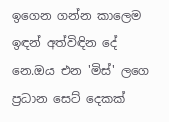ඉගෙන ගන්න කාලෙම ඉඳන් අත්විඳින දේ නෙ.ඔය එන 'මිස්' ලගෙ ප්‍රධාන සෙට් දෙකක්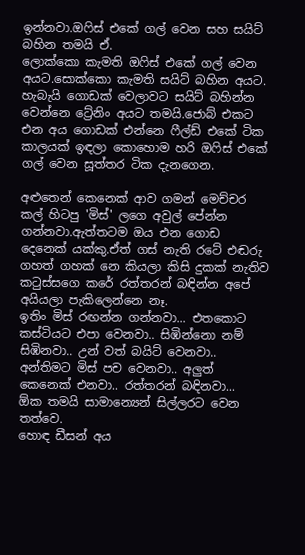ඉන්නවා.ඔෆිස් එකේ ගල් වෙන සහ සයිට් බහින තමයි ඒ.
ලොක්කො කැමති ඔෆිස් එකේ ගල් වෙන අයට.සොක්කො කැමති සයිට් බහින අයට.
හැබැයි ගොඩක් වෙලාවට සයිට් බහින්න වෙන්නෙ ට්‍රේනිං අයට තමයි.ජොබ් එකට එන අය ගොඩක් එන්නෙ ෆීල්ඩ් එකේ ටික කාලයක් ඉඳලා කොහොම හරි ඔෆිස් එකේ ගල් වෙන සූත්තර ටික දැනගෙන.

අළුතෙන් කෙනෙක් ආව ගමන් මෙච්චර කල් හිටපු 'මිස්' ලගෙ අවුල් පේන්න ගන්නවා.ඇත්තටම ඔය එන ගොඩ දෙනෙක් යක්කු.ඒත් ගස් නැති රටේ එඬරු ගහත් ගහක් නෙ කියලා කිසි දුකක් නැතිව කටුස්සගෙ කරේ රත්තරන් බඳින්න අපේ අයියලා පැකිලෙන්නෙ නෑ.
ඉතිං මිස් රඟන්න ගන්නවා... එතකොට කස්ටියට එපා වෙනවා.. සිඹින්නො නම් සිඹිනවා.. උන් වත් බයිට් වෙනවා.. අන්තිමට මිස් පච වෙනවා.. අලුත් කෙනෙක් එනවා.. රත්තරන් බඳිනවා...
ඕක තමයි සාමාන්‍යෙන් සිල්ලරට වෙන තත්වෙ.
හොඳ ඩීසන් අය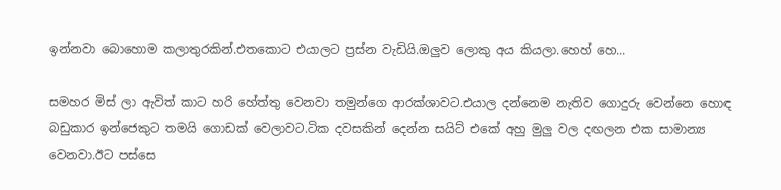ඉන්නවා බොහොම කලාතුරකින්.එතකොට එයාලට ප්‍රස්න වැඩියි.ඔලුව ලොකු අය කියලා.හෙහ් හෙ...

සමහර මිස් ලා ඇවිත් කාට හරි හේත්තු වෙනවා තමුන්ගෙ ආරක්ශාවට.එයාල දන්නෙම නැතිව ගොදුරු වෙන්නෙ හොඳ බඩුකාර ඉන්ජෙකුට තමයි ගොඩක් වෙලාවට.ටික දවසකින් දෙන්න සයිට් එකේ අහු මුලු වල දඟලන එක සාමාන්‍ය වෙනවා.ඊට පස්සෙ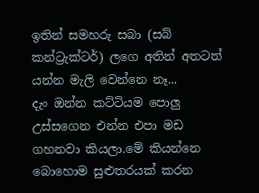ඉතින් සමහරු සබා (සබ් කන්ට්‍රැක්ටර්) ලගෙ අතින් අතටත් යන්න මැලි වෙන්නෙ නෑ...
දැං ඔන්න කට්ටියම පොලු උස්සගෙන එන්න එපා මඩ ගහනවා කියලා.මේ කියන්නෙ බොහොම සුළුතරයක් කරන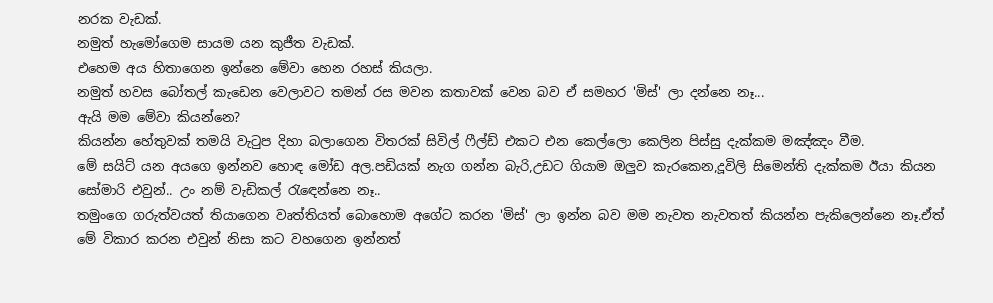නරක වැඩක්.
නමුත් හැමෝගෙම සායම යන කුජීත වැඩක්.
එහෙම අය හිතාගෙන ඉන්නෙ මේවා හෙන රහස් කියලා.
නමුත් හවස බෝතල් කැඩෙන වෙලාවට තමන් රස මවන කතාවක් වෙන බව ඒ සමහර 'මිස්' ලා දන්නෙ නෑ...
ඇයි මම මේවා කියන්නෙ?
කියන්න හේතුවක් තමයි වැටුප දිහා බලාගෙන විතරක් සිවිල් ෆීල්ඩ් එකට එන කෙල්ලො කෙලින පිස්සු දැක්කම මඤ්ඤං වීම.
මේ සයිට් යන අයගෙ ඉන්නව හොඳ මෝඩ අල.පඩියක් නැග ගන්න බැරි,උඩට ගියාම ඔලුව කැරකෙන,දූවිලි සිමෙන්ති දැක්කම ඊයා කියන සෝමාරි එවුන්.. උං නම් වැඩිකල් රැඳෙන්නෙ නෑ..
තමුංගෙ ගරුත්වයත් තියාගෙන වෘත්තියත් බොහොම අගේට කරන 'මිස්' ලා ඉන්න බව මම නැවත නැවතත් කියන්න පැකිලෙන්නෙ නෑ.ඒත් මේ විකාර කරන එවුන් නිසා කට වහගෙන ඉන්නත්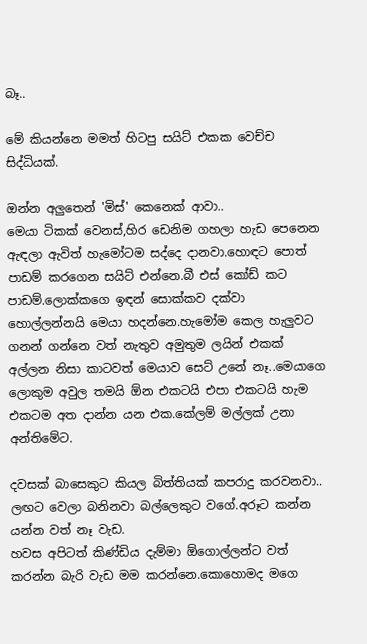බෑ..

මේ කියන්නෙ මමත් හිටපු සයිට් එකක වෙච්ච සිද්ධියක්.

ඔන්න අලුතෙන් 'මිස්' කෙනෙක් ආවා..
මෙයා ටිකක් වෙනස්,හිර ඩෙනිම ගහලා හැඩ පෙනෙන ඇඳලා ඇවිත් හැමෝටම සද්දෙ දානවා.හොඳට පොත් පාඩම් කරගෙන සයිට් එන්නෙ.බී එස් කෝඩ් කට පාඩම්.ලොක්කගෙ ඉඳන් සොක්කව දක්වා හොල්ලන්නයි මෙයා හදන්නෙ.හැමෝම කෙල හැලුවට ගනන් ගන්නෙ වත් නැතුව අමුතුම ලයින් එකක් අල්ලන නිසා කාටවත් මෙයාව සෙට් උනේ නෑ..මෙයාගෙ ලොකුම අවුල තමයි ඕන එකටයි එපා එකටයි හැම එකටම අත දාන්න යන එක.කේලම් මල්ලක් උනා අන්තිමේට.

දවසක් බාසෙකුට කියල බිත්තියක් කපරාදු කරවනවා.. ලඟට වෙලා බනිනවා බල්ලෙකුට වගේ.අරූට කන්න යන්න වත් නෑ වැඩ.
හවස අපිටත් කිණ්ඩිය දැම්මා ඕගොල්ලන්ට වත් කරන්න බැරි වැඩ මම කරන්නෙ.කොහොමද මගෙ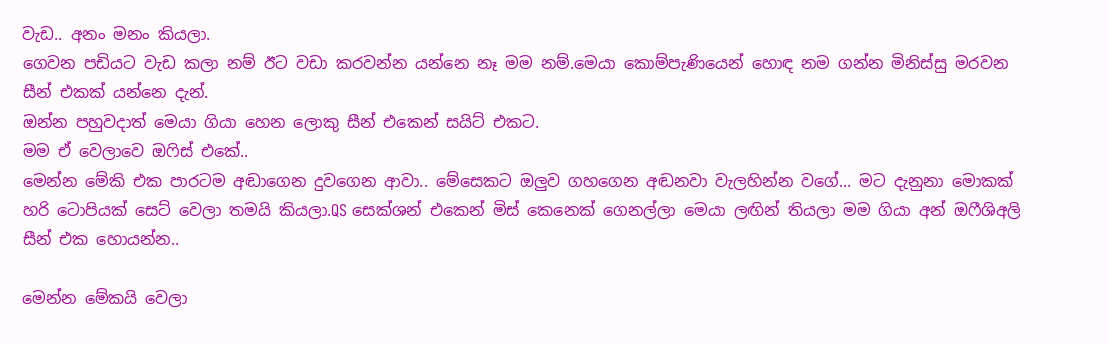වැඩ.. අනං මනං කියලා.
ගෙවන පඩියට වැඩ කලා නම් ඊට වඩා කරවන්න යන්නෙ නෑ මම නම්.මෙයා කොම්පැණියෙන් හොඳ නම ගන්න මිනිස්සු මරවන සීන් එකක් යන්නෙ දැන්.
ඔන්න පහුවදාත් මෙයා ගියා හෙන ලොකු සීන් එකෙන් සයිට් එකට.
මම ඒ වෙලාවෙ ඔෆිස් එකේ..
මෙන්න මේකි එක පාරටම අඬාගෙන දුවගෙන ආවා.. මේසෙකට ඔලුව ගහගෙන අඬනවා වැලහින්න වගේ... මට දැනුනා මොකක් හරි ටොපියක් සෙට් වෙලා තමයි කියලා.QS සෙක්ශන් එකෙන් මිස් කෙනෙක් ගෙනල්ලා මෙයා ලඟින් තියලා මම ගියා අන් ඔෆීශිඅලි සීන් එක හොයන්න..

මෙන්න මේකයි වෙලා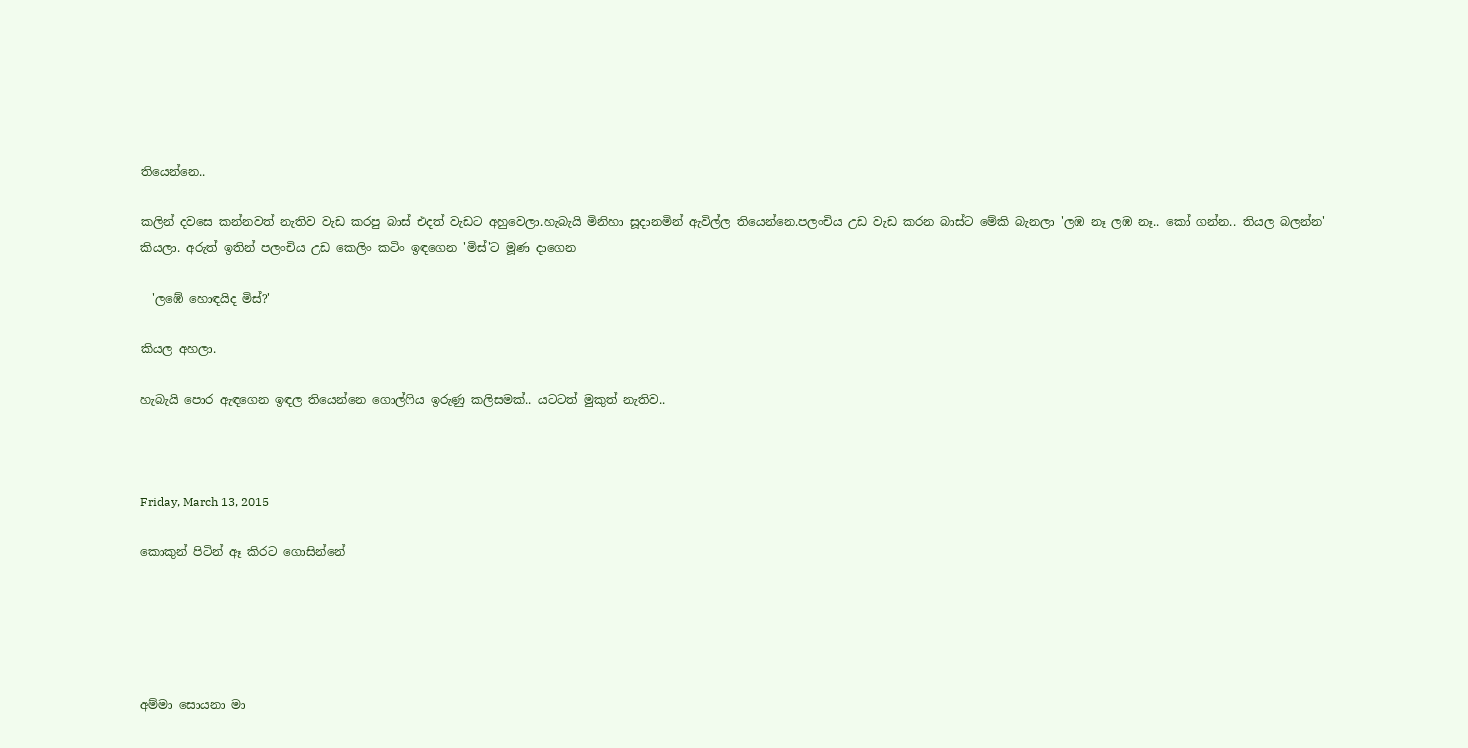තියෙන්නෙ..

කලින් දවසෙ කන්නවත් නැතිව වැඩ කරපු බාස් එදත් වැඩට අහුවෙලා.හැබැයි මිනිහා සූදානමින් ඇවිල්ල තියෙන්නෙ.පලංචිය උඩ වැඩ කරන බාස්ට මේකි බැනලා 'ලඹ නෑ ලඹ නෑ.. කෝ ගන්න.. තියල බලන්න' කියලා. අරුත් ඉතින් පලංචිය උඩ කෙලිං කටිං ඉඳගෙන 'මිස්'ට මූණ දාගෙන

  'ලඹේ හොඳයිද මිස්?'

කියල අහලා.

හැබැයි පොර ඇඳගෙන ඉඳල තියෙන්නෙ ගොල්ෆිය ඉරුණු කලිසමක්.. යටටත් මුකුත් නැතිව..



Friday, March 13, 2015

කොකුන් පිටින් ඈ කිරට ගොසින්නේ





අම්මා සොයනා මා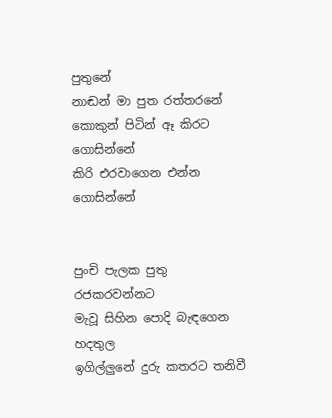පුතුනේ
නාඬන් මා පුත රත්තරනේ
කොකුන් පිටින් ඈ කිරට ගොසින්නේ
කිරි එරවාගෙන එන්න ගොසින්නේ


පුංචි පැලක පුතු රජකරවන්නට
මැවූ සිහින පොදි බැඳගෙන හදතුල
ඉගිල්ලුනේ දුරු කතරට තනිවී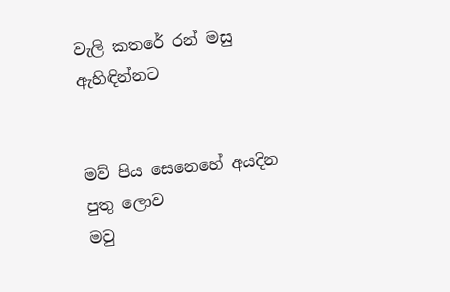වැලි කතරේ රන් මසු ඇහිඳින්නට


මව් පිය සෙනෙහේ අයදින පුතු ලොව
මවු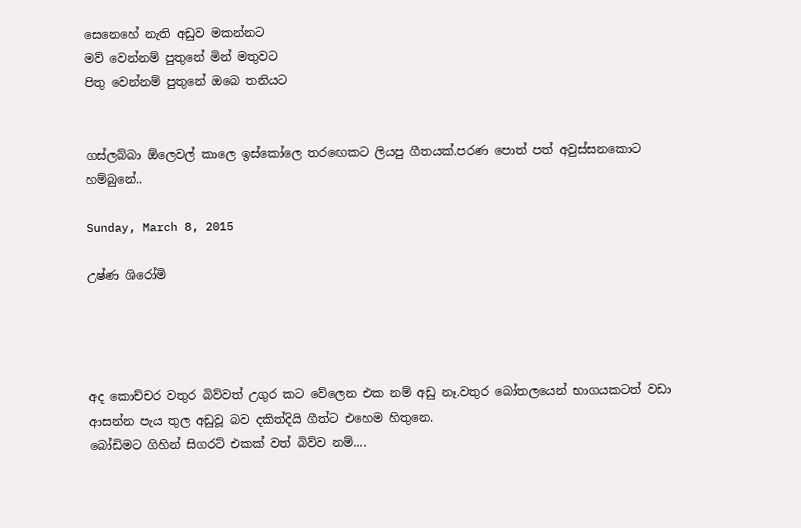සෙනෙහේ නැති අඩුව මකන්නට
මව් වෙන්නම් පුතුනේ මින් මතුවට
පිතු වෙන්නම් පුතුනේ ඔබෙ තනියට


ගස්ලබ්බා ඕලෙවල් කාලෙ ඉස්කෝලෙ තරඟෙකට ලියපු ගීතයක්.පරණ පොත් පත් අවුස්සනකොට හම්බුනේ..

Sunday, March 8, 2015

උෂ්ණ ශිරෝමි




අද කොච්චර වතුර බිව්වත් උගුර කට වේලෙන එක නම් අඩු නෑ.වතුර බෝතලයෙන් භාගයකටත් වඩා ආසන්න පැය තුල අඩුවූ බව දකිත්දියි ගීත්ට එහෙම හිතුනෙ.
බෝඩිමට ගිහින් සිගරට් එකක් වත් බිව්ව නම්....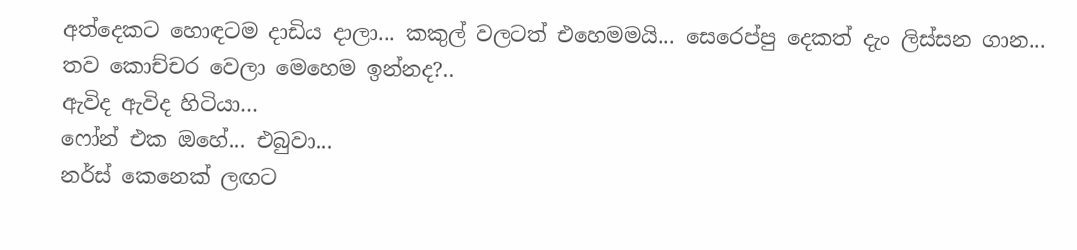අත්දෙකට හොඳටම දාඩිය දාලා... කකුල් වලටත් එහෙමමයි... සෙරෙප්පු දෙකත් දැං ලිස්සන ගාන...
තව කොච්චර වෙලා මෙහෙම ඉන්නද?..
ඇවිද ඇවිද හිටියා...
ෆෝන් එක ඔහේ... එබුවා...
නර්ස් කෙනෙක් ලඟට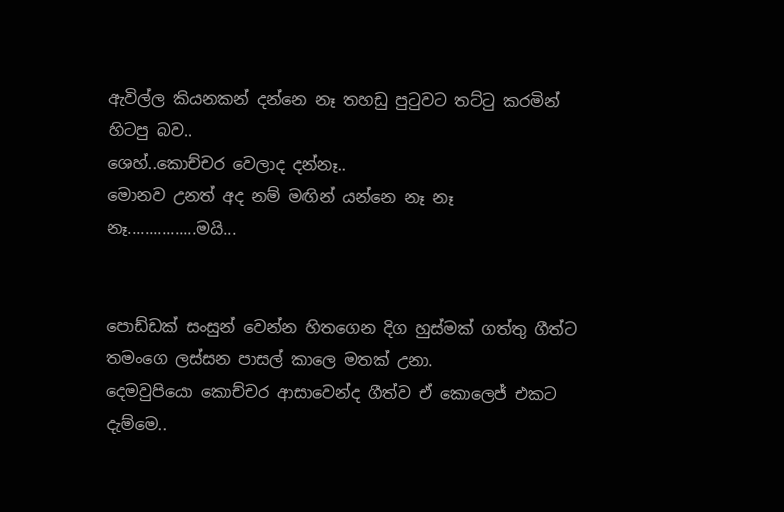ඇවිල්ල කියනකන් දන්නෙ නෑ තහඩු පුටුවට තට්ටු කරමින් හිටපු බව..
ශෙහ්..කොච්චර වෙලාද දන්නෑ..
මොනව උනත් අද නම් මඟින් යන්නෙ නෑ නෑ නෑ................මයි...


පොඩ්ඩක් සංසුන් වෙන්න හිතගෙන දිග හුස්මක් ගත්තු ගීත්ට තමංගෙ ලස්සන පාසල් කාලෙ මතක් උනා.
දෙමවුපියො කොච්චර ආසාවෙන්ද ගීත්ව ඒ කොලෙජ් එකට දැම්මෙ..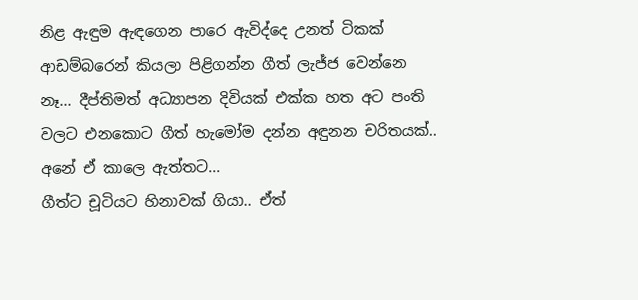නිළ ඇඳුම ඇඳගෙන පාරෙ ඇවිද්දෙ උනත් ටිකක් ආඩම්බරෙන් කියලා පිළිගන්න ගීත් ලැජ්ජ වෙන්නෙ නෑ... දීප්තිමත් අධ්‍යාපන දිවියක් එක්ක හත අට පංති වලට එනකොට ගීත් හැමෝම දන්න අඳුනන චරිතයක්..
අනේ ඒ කාලෙ ඇත්තට...
ගීත්ට චූටියට හිනාවක් ගියා.. ඒත්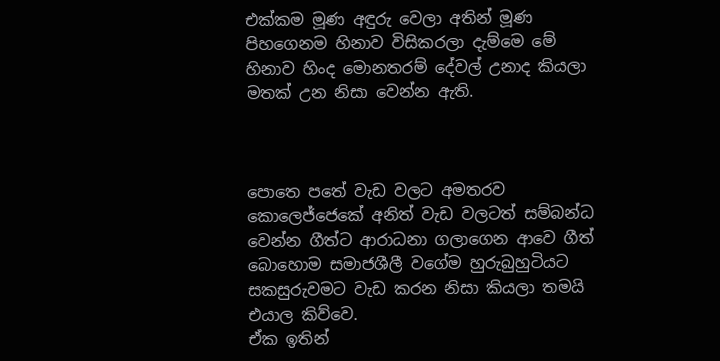එක්කම මූණ අඳුරු වෙලා අතින් මූණ පිහගෙනම හිනාව විසිකරලා දැම්මෙ මේ හිනාව හිංද මොනතරම් දේවල් උනාද කියලා මතක් උන නිසා වෙන්න ඇති.



පොතෙ පතේ වැඩ වලට අමතරව කොලෙජ්ජෙකේ අනිත් වැඩ වලටත් සම්බන්ධ වෙන්න ගීත්ට ආරාධනා ගලාගෙන ආවෙ ගීත් බොහොම සමාජශීලී වගේම හුරුබුහුටියට සකසුරුවමට වැඩ කරන නිසා කියලා තමයි එයාල කිව්වෙ.
ඒක ඉතින්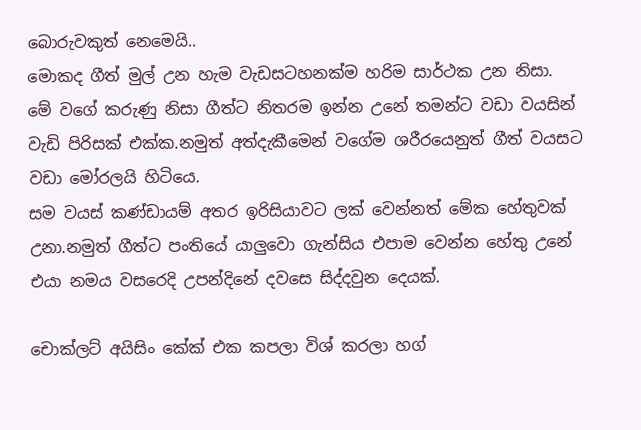බොරුවකුත් නෙමෙයි..
මොකද ගීත් මුල් උන හැම වැඩසටහනක්ම හරිම සාර්ථක උන නිසා.
මේ වගේ කරුණු නිසා ගීත්ට නිතරම ඉන්න උනේ තමන්ට වඩා වයසින් වැඩි පිරිසක් එක්ක.නමුත් අත්දැකීමෙන් වගේම ශරීරයෙනුත් ගීත් වයසට වඩා මෝරලයි හිටියෙ.
සම වයස් කණ්ඩායම් අතර ඉරිසියාවට ලක් වෙන්නත් මේක හේතුවක් උනා.නමුත් ගීත්ට පංතියේ යාලුවො ගැන්සිය එපාම වෙන්න හේතු උනේ එයා නමය වසරෙදි උපන්දිනේ දවසෙ සිද්දවුන දෙයක්.

චොක්ලට් අයිසිං කේක් එක කපලා විශ් කරලා හග්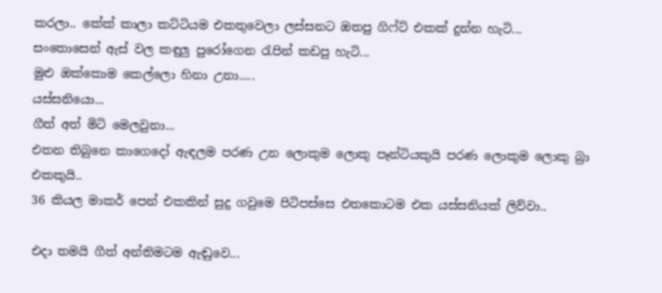කරලා.. කේක් කාලා කට්ටියම එකතුවෙලා ලස්සනට ඔතපු ගිෆ්ට් එකක් දුන්න හැටි...
සංතොසෙන් ඇස් වල කඳුලු පුරෝගෙන රැපින් කඩපු හැටි...
මුළු ඔක්කොම කෙල්ලො හිනා උනා.....
යස්සනියො...
ගීත් අත් මිටි මෙලවුනා...
එතන තිබුනෙ කාගෙදෝ ඇඳලම පරණ උන ලොකුම ලොකු පෑන්ටියකුයි පරණ ලොකුම ලොකු බ්‍රා එකකුයි..
36 කියල මාකර් පෙන් එකකින් සුදු ගවුමෙ පිටිපස්සෙ එතකොටම එක යස්සනියක් ලිව්වා..

එදා තමයි ගීත් අන්තිමටම ඇඬුවෙ...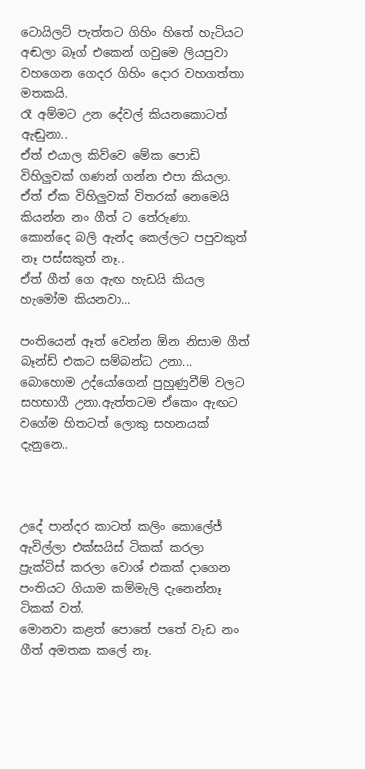ටොයිලට් පැත්තට ගිහිං හිතේ හැටියට අඬලා බෑග් එකෙන් ගවුමෙ ලියපුවා වහගෙන ගෙදර ගිහිං දොර වහගත්තා මතකයි.
රෑ අම්මට උන දේවල් කියනකොටත් ඇඬුනා..
ඒත් එයාල කිව්වෙ මේක පොඩි විහිලුවක් ගණන් ගන්න එපා කියලා.
ඒත් ඒක විහිලුවක් විතරක් නෙමෙයි කියන්න නං ගීත් ට තේරුණා.
කොන්දෙ බලි ඇන්ද කෙල්ලට පපුවකුත් නෑ පස්සකුත් නෑ..
ඒත් ගීත් ගෙ ඇඟ හැඩයි කියල හැමෝම කියනවා...

පංතියෙන් ඈත් වෙන්න ඕන නිසාම ගීත් බෑන්ඩ් එකට සම්බන්ධ උනා...
බොහොම උද්යෝගෙන් පුහුණුවීම් වලට සහභාගී උනා.ඇත්තටම ඒකෙං ඇඟට වගේම හිතටත් ලොකු සහනයක් දැනුනෙ..



උදේ පාන්දර කාටත් කලිං කොලේජ් ඇවිල්ලා එක්සයිස් ටිකක් කරලා ප්‍රැක්ටිස් කරලා වොශ් එකක් දාගෙන පංතියට ගියාම කම්මැලි දැනෙන්නෑ ටිකක් වත්.
මොනවා කළත් පොතේ පතේ වැඩ නං ගීත් අමතක කලේ නෑ.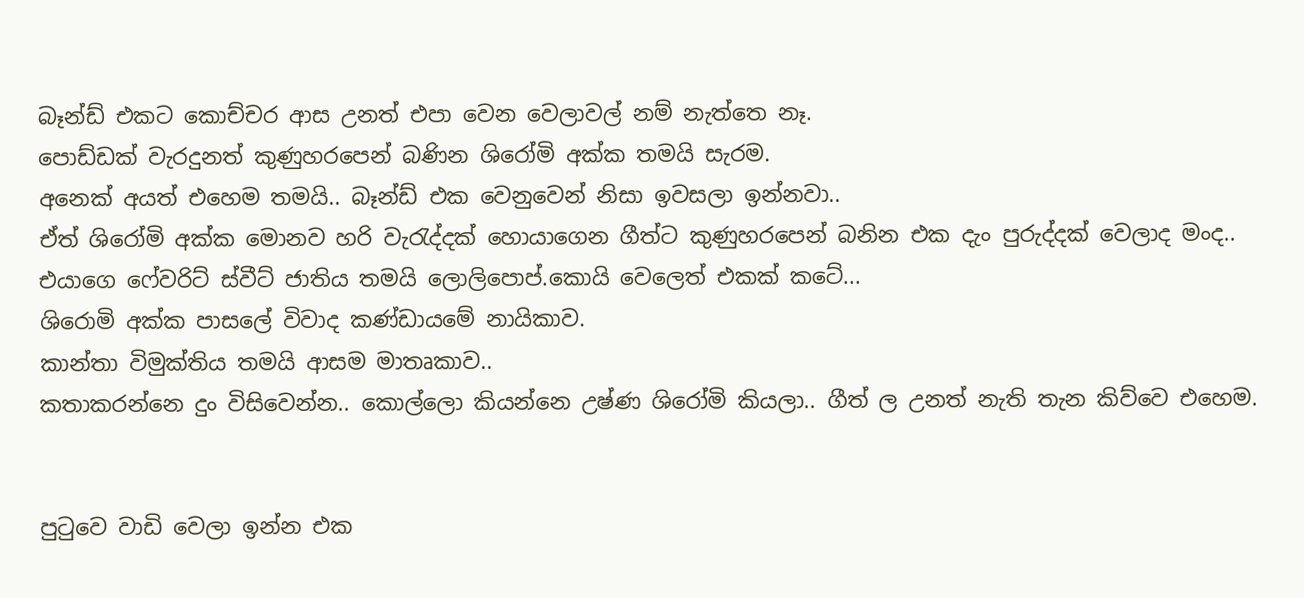බෑන්ඩ් එකට කොච්චර ආස උනත් එපා වෙන වෙලාවල් නම් නැත්තෙ නෑ.
පොඩ්ඩක් වැරදුනත් කුණුහරපෙන් බණින ශිරෝමි අක්ක තමයි සැරම.
අනෙක් අයත් එහෙම තමයි.. බෑන්ඩ් එක වෙනුවෙන් නිසා ඉවසලා ඉන්නවා..
ඒත් ශිරෝමි අක්ක මොනව හරි වැරැද්දක් හොයාගෙන ගීත්ට කුණුහරපෙන් බනින එක දැං පුරුද්දක් වෙලාද මංද..
එයාගෙ ෆේවරිට් ස්වීට් ජාතිය තමයි ලොලිපොප්.කොයි වෙලෙත් එකක් කටේ...
ශිරොමි අක්ක පාසලේ විවාද කණ්ඩායමේ නායිකාව.
කාන්තා විමුක්තිය තමයි ආසම මාතෘකාව..
කතාකරන්නෙ දුං විසිවෙන්න.. කොල්ලො කියන්නෙ උෂ්ණ ශිරෝමි කියලා.. ගීත් ල උනත් නැති තැන කිව්වෙ එහෙම.


පුටුවෙ වාඩි වෙලා ඉන්න එක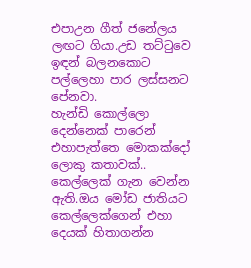එපාඋන ගීත් ජනේලය ලඟට ගියා.උඩ තට්ටුවෙ ඉඳන් බලනකොට පල්ලෙහා පාර ලස්සනට පේනවා.
හැන්ඩි කොල්ලො දෙන්නෙක් පාරෙන් එහාපැත්තෙ මොකක්දෝ ලොකු කතාවක්..
කෙල්ලෙක් ගැන වෙන්න ඇති.ඔය මෝඩ ජාතියට කෙල්ලෙක්ගෙන් එහා දෙයක් හිතාගන්න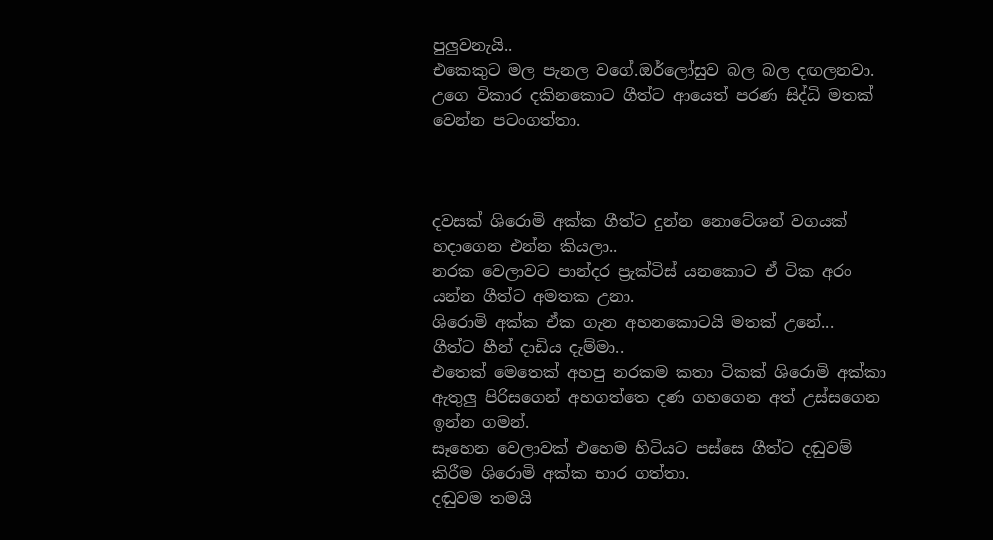පුලුවනැයි..
එකෙකුට මල පැනල වගේ.ඔර්ලෝසුව බල බල දඟලනවා.
උගෙ විකාර දකිනකොට ගීත්ට ආයෙත් පරණ සිද්ධි මතක් වෙන්න පටංගත්තා.



දවසක් ශිරොමි අක්ක ගීත්ට දුන්න නොටේශන් වගයක් හදාගෙන එන්න කියලා..
නරක වෙලාවට පාන්දර ප්‍රැක්ටිස් යනකොට ඒ ටික අරං යන්න ගීත්ට අමතක උනා.
ශිරොමි අක්ක ඒක ගැන අහනකොටයි මතක් උනේ...
ගීත්ට හීන් දාඩිය දැම්මා..
එතෙක් මෙතෙක් අහපු නරකම කතා ටිකක් ශිරොමි අක්කා ඇතුලු පිරිසගෙන් අහගත්තෙ දණ ගහගෙන අත් උස්සගෙන ඉන්න ගමන්.
සෑහෙන වෙලාවක් එහෙම හිටියට පස්සෙ ගීත්ට දඬුවම් කිරීම ශිරොමි අක්ක භාර ගත්තා.
දඬුවම තමයි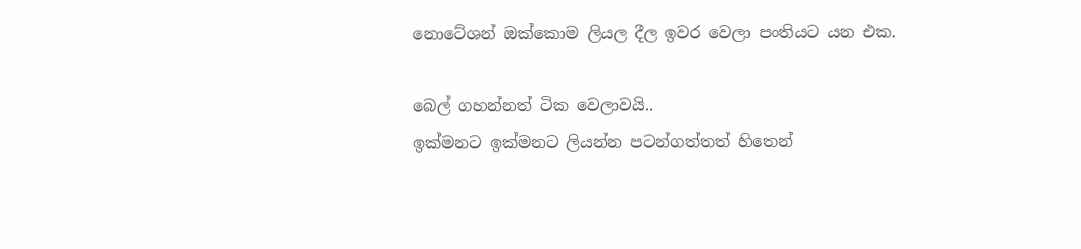නොටේශන් ඔක්කොම ලියල දීල ඉවර වෙලා පංතියට යන එක.

බෙල් ගහන්නත් ටික වෙලාවයි..
ඉක්මනට ඉක්මනට ලියන්න පටන්ගත්තත් හිතෙන්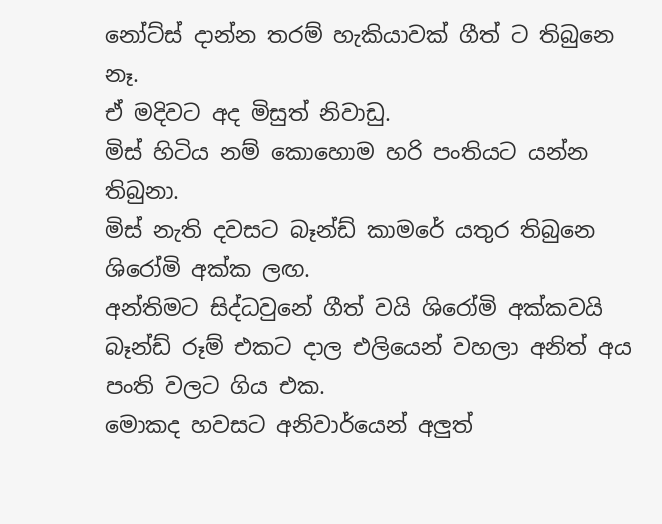නෝට්ස් දාන්න තරම් හැකියාවක් ගීත් ට තිබුනෙ නෑ.
ඒ මදිවට අද මිසුත් නිවාඩු.
මිස් හිටිය නම් කොහොම හරි පංතියට යන්න තිබුනා.
මිස් නැති දවසට බෑන්ඩ් කාමරේ යතුර තිබුනෙ ශිරෝමි අක්ක ලඟ.
අන්තිමට සිද්ධවුනේ ගීත් වයි ශිරෝමි අක්කවයි බෑන්ඩ් රූම් එකට දාල එලියෙන් වහලා අනිත් අය පංති වලට ගිය එක.
මොකද හවසට අනිවාර්යෙන් අලුත්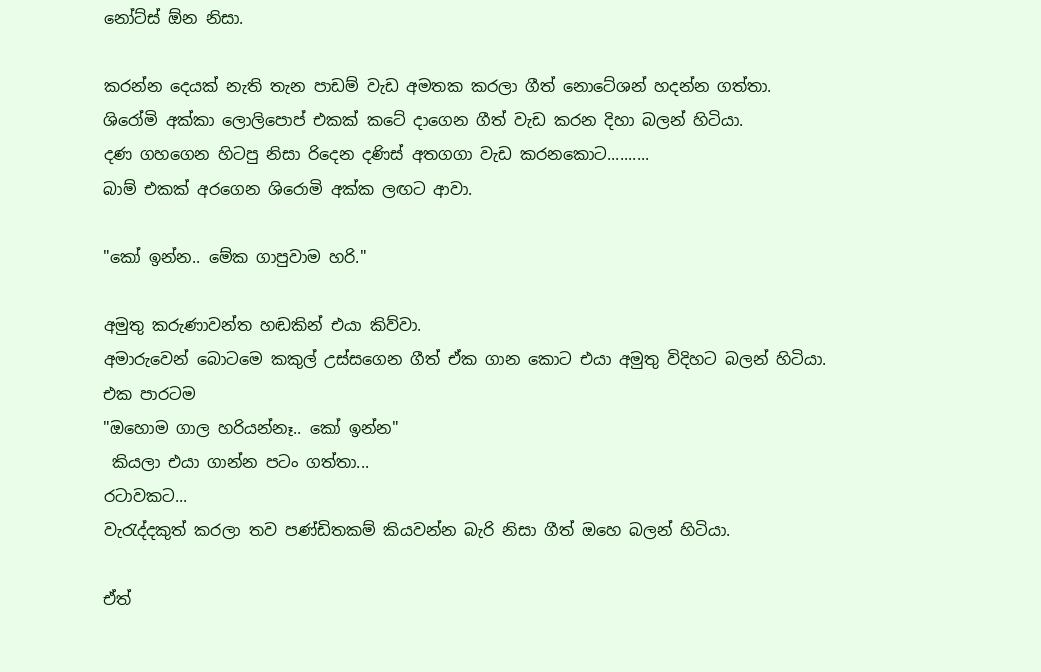නෝට්ස් ඕන නිසා.

කරන්න දෙයක් නැති තැන පාඩම් වැඩ අමතක කරලා ගීත් නොටේශන් හදන්න ගත්තා.
ශිරෝමි අක්කා ලොලිපොප් එකක් කටේ දාගෙන ගීත් වැඩ කරන දිහා බලන් හිටියා.
දණ ගහගෙන හිටපු නිසා රිදෙන දණිස් අතගගා වැඩ කරනකොට..........
බාම් එකක් අරගෙන ශිරොමි අක්ක ලඟට ආවා.

"කෝ ඉන්න.. මේක ගාපුවාම හරි."

අමුතු කරුණාවන්ත හඬකින් එයා කිව්වා.
අමාරුවෙන් බොටමෙ කකුල් උස්සගෙන ගීත් ඒක ගාන කොට එයා අමුතු විදිහට බලන් හිටියා.
එක පාරටම
"ඔහොම ගාල හරියන්නෑ.. කෝ ඉන්න"
 කියලා එයා ගාන්න පටං ගත්තා...
රටාවකට...
වැරැද්දකුත් කරලා තව පණ්ඩිතකම් කියවන්න බැරි නිසා ගීත් ඔහෙ බලන් හිටියා.

ඒත්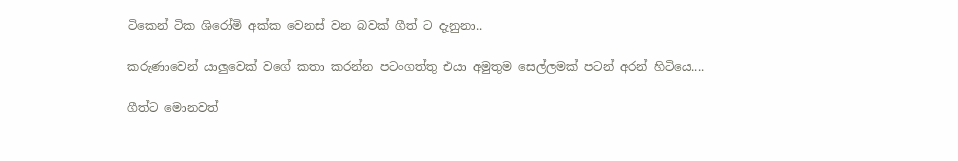ටිකෙන් ටික ශිරෝමි අක්ක වෙනස් වන බවක් ගීත් ට දැනුනා..

කරුණාවෙන් යාලුවෙක් වගේ කතා කරන්න පටංගත්තු එයා අමුතුම සෙල්ලමක් පටන් අරන් හිටියෙ....

ගීත්ට මොනවත්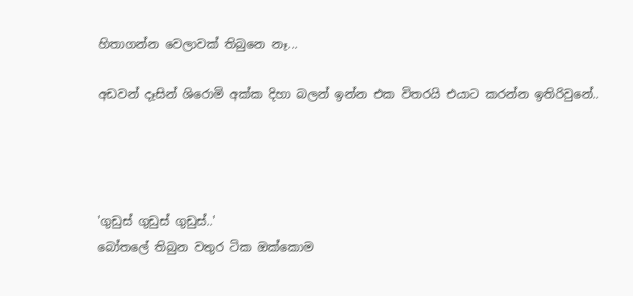හිතාගන්න වෙලාවක් තිබුනෙ නෑ...

අඩවන් දෑසින් ශිරොමි අක්ක දිහා බලන් ඉන්න එක විතරයි එයාට කරන්න ඉතිරිවුනේ..




'ගුඩුස් ගුඩුස් ගුඩුස්..'
බෝතලේ තිබුන වතුර ටික ඔක්කොම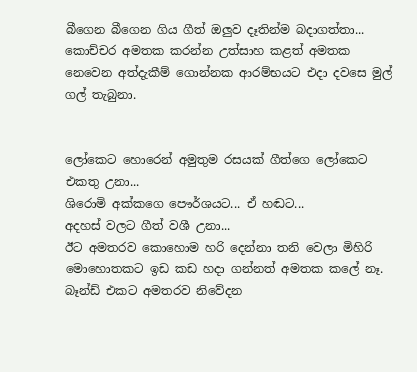බීගෙන බීගෙන ගිය ගීත් ඔලුව දෑතින්ම බදාගත්තා...
කොච්චර අමතක කරන්න උත්සාහ කළත් අමතක නෙවෙන අත්දැකීම් ගොන්නක ආරම්භයට එදා දවසෙ මුල් ගල් තැබුනා.


ලෝකෙට හොරෙන් අමුතුම රසයක් ගීත්ගෙ ලෝකෙට එකතු උනා...
ශිරොමි අක්කගෙ පෞර්ශයට... ඒ හඬට...
අදහස් වලට ගීත් වශී උනා...
ඊට අමතරව කොහොම හරි දෙන්නා තනි වෙලා මිහිරි මොහොතකට ඉඩ කඩ හදා ගන්නත් අමතක කලේ නෑ.
බෑන්ඩ් එකට අමතරව නිවේදන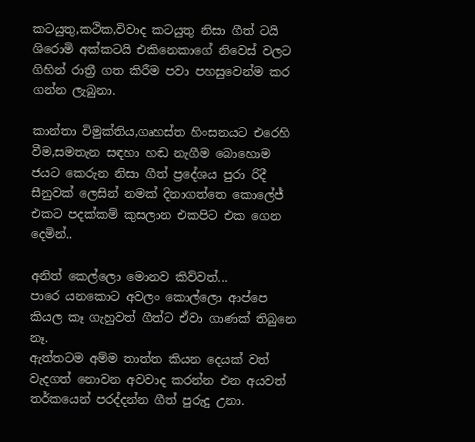කටයුතු,කථික,විවාද කටයුතු නිසා ගීත් ටයි ශිරොමි අක්කටයි එකිනෙකාගේ නිවෙස් වලට ගිහින් රාත්‍රී ගත කිරීම පවා පහසුවෙන්ම කර ගන්න ලැබුනා.

කාන්තා විමුක්තිය,ගෘහස්ත හිංසනයට එරෙහි වීම,සමතැන සඳහා හඬ නැගීම බොහොම ජයට කෙරුන නිසා ගීත් ප්‍රදේශය පුරා රිදී සීනුවක් ලෙසින් නමක් දිනාගත්තෙ කොලේජ් එකට පදක්කම් කුසලාන එකපිට එක ගෙන දෙමින්..

අනිත් කෙල්ලො මොනව කිව්වත්...
පාරෙ යනකොට අවලං කොල්ලො ආප්පෙ කියල කෑ ගැහුවත් ගීත්ට ඒවා ගාණක් තිබුනෙ නෑ.
ඇත්තටම අම්ම තාත්ත කියන දෙයක් වත් වැදගත් නොවන අවවාද කරන්න එන අයවත් තර්කයෙන් පරද්දන්න ගීත් පුරුදු උනා.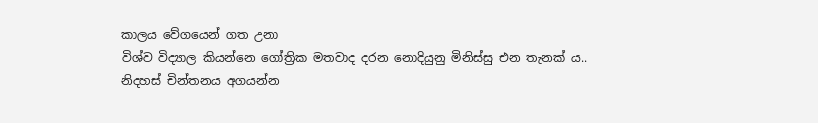කාලය වේගයෙන් ගත උනා
විශ්ව විද්‍යාල කියන්නෙ ගෝත්‍රික මතවාද දරන නොදියුනු මිනිස්සු එන තැනක් ය..
නිදහස් චින්තනය අගයන්න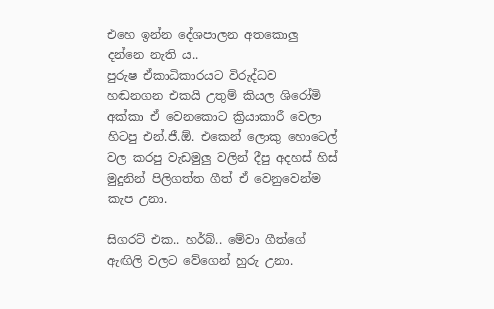එහෙ ඉන්න දේශපාලන අතකොලු දන්නෙ නැති ය..
පුරුෂ ඒකාධිකාරයට විරුද්ධව හඬනගන එකයි උතුම් කියල ශිරෝමි අක්කා ඒ වෙනකොට ක්‍රියාකාරී වෙලා හිටපු එන්.ජී.ඕ. එකෙන් ලොකු හොටෙල් වල කරපු වැඩමුලු වලින් දීපු අදහස් හිස් මුදුනින් පිලිගත්ත ගීත් ඒ වෙනුවෙන්ම කැප උනා.

සිගරට් එක.. හර්බ්.. මේවා ගීත්ගේ ඇඟිලි වලට වේගෙන් හුරු උනා.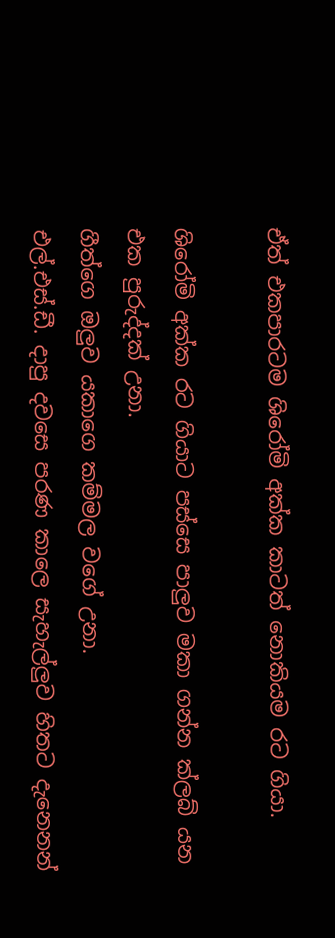ඒත් එකපාරටම ශිරෝමි අක්ක කාටත් නොකියම රට ගියා.

ශිරෝමි අක්ක රට ගියාට පස්සෙ පාලුව මකා ගන්න ක්ලබ් යන එක පුරුද්දක් උනා.
ගීත්ගෙ ඔලුව යකාගෙ කම්මල වගේ උනා.
එල්.එස්.ඩී. දාපු දවසෙ පරණ කාලෙ සැහැල්ලුව හිතට දැනෙනන්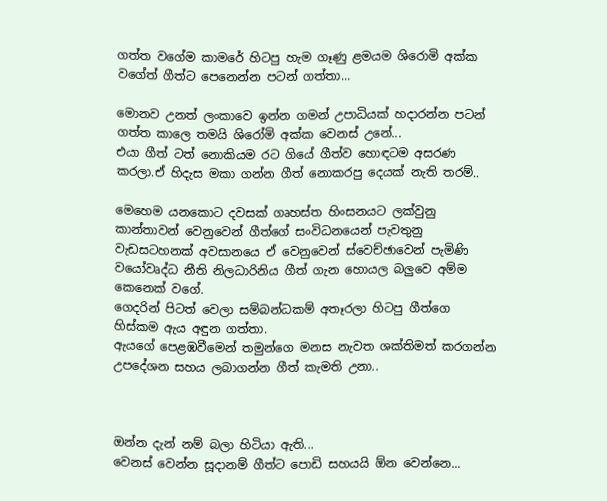ගත්ත වගේම කාමරේ හිටපු හැම ගෑණු ළමයම ශිරොමි අක්ක වගේත් ගීත්ට පෙනෙන්න පටන් ගත්තා...

මොනව උනත් ලංකාවෙ ඉන්න ගමන් උපාධියක් හදාරන්න පටන් ගත්ත කාලෙ තමයි ශිරෝමි අක්ක වෙනස් උනේ...
එයා ගීත් ටත් නොකියම රට ගියේ ගීත්ව හොඳටම අසරණ කරලා.ඒ හිදැස මකා ගන්න ගීත් නොකරපු දෙයක් නැති තරම්..

මෙහෙම යනකොට දවසක් ගෘහස්ත හිංසනයට ලක්වුනු කාන්තාවන් වෙනුවෙන් ගීත්ගේ සංවිධනයෙන් පැවතුනු වැඩසටහනක් අවසානයෙ ඒ වෙනුවෙන් ස්වෙච්ඡාවෙන් පැමිණි වයෝවෘද්ධ නීති නිලධාරිනිය ගීත් ගැන හොයල බලුවෙ අම්ම කෙනෙක් වගේ.
ගෙදරින් පිටත් වෙලා සම්බන්ධකම් අතෑරලා හිටපු ගීත්ගෙ  හිස්කම ඇය අඳුන ගත්තා.
ඇයගේ පෙළඹවීමෙන් තමුන්ගෙ මනස නැවත ශක්තිමත් කරගන්න උපදේශන සහය ලබාගන්න ගීත් කැමති උනා..



ඔන්න දැන් නම් බලා හිටියා ඇති...
වෙනස් වෙන්න සූදානම් ගීත්ට පොඩි සහයයි ඕන වෙන්නෙ...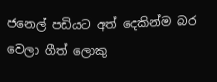ජනෙල් පඩියට අත් දෙකින්ම බර වෙලා ගීත් ලොකු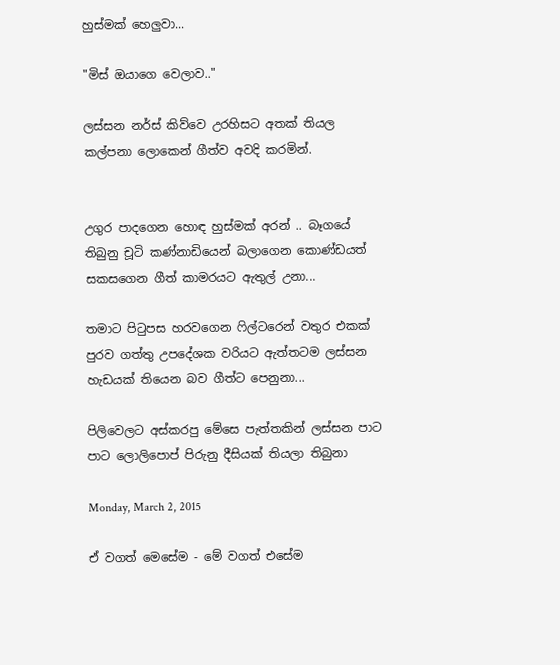හුස්මක් හෙලුවා...

"මිස් ඔයාගෙ වෙලාව.."

ලස්සන නර්ස් කිව්වෙ උරහිසට අතක් තියල කල්පනා ලොකෙන් ගීත්ව අවදි කරමින්.


උගුර පාදගෙන හොඳ හුස්මක් අරන් .. බෑගයේ තිබුනු චූටි කණ්නාඩියෙන් බලාගෙන කොණ්ඩයත් සකසගෙන ගීත් කාමරයට ඇතුල් උනා...

තමාට පිටුපස හරවගෙන ෆිල්ටරෙන් වතුර එකක් පුරව ගත්තු උපදේශක වරියට ඇත්තටම ලස්සන හැඩයක් තියෙන බව ගීත්ට පෙනුනා...

පිලිවෙලට අස්කරපු මේසෙ පැත්තකින් ලස්සන පාට පාට ලොලිපොප් පිරුනු දීසියක් තියලා තිබුනා

Monday, March 2, 2015

ඒ වගත් මෙසේම - මේ වගත් එසේම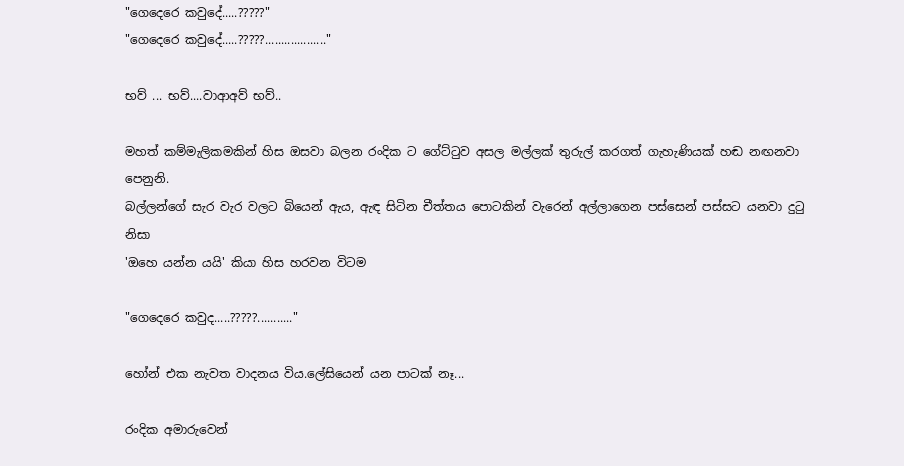"ගෙදෙරෙ කවුදේ.....?????"
"ගෙදෙරෙ කවුදේ.....?????..................."

භව් ... භව්....වාආඅව් භව්..

මහත් කම්මැලිකමකින් හිස ඔසවා බලන රංදික ට ගේට්ටුව අසල මල්ලක් තුරුල් කරගත් ගැහැණියක් හඬ නඟනවා පෙනුනි.
බල්ලන්ගේ සැර වැර වලට බියෙන් ඇය, ඇඳ සිටින චීත්තය පොටකින් වැරෙන් අල්ලාගෙන පස්සෙන් පස්සට යනවා දුටු නිසා
'ඔහෙ යන්න යයි' කියා හිස හරවන විටම

"ගෙදෙරෙ කවුද.....?????..........."

හෝන් එක නැවත වාදනය විය.ලේසියෙන් යන පාටක් නෑ...

රංදික අමාරුවෙන්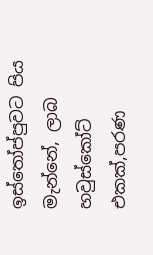ඉස්තෝප්පුවට පිය මැන්නේ, ලාබ හවුස්කෝට් එකක්,පරණ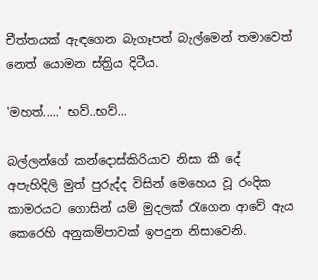චීත්තයක් ඇඳගෙන බැගෑපත් බැල්මෙන් තමාවෙත් නෙත් යොමන ස්ත්‍රිය දිටීය.

'මහත්.....' භව්..භව්...

බල්ලන්ගේ කන්දොස්කිරියාව නිසා කී දේ අපැහිදිලි මුත් පුරුද්ද විසින් මෙහෙය වූ රංදික කාමරයට ගොසින් යම් මුදලක් රැගෙන ආවේ ඇය කෙරෙහි අනුකම්පාවක් ඉපදුන නිසාවෙනි.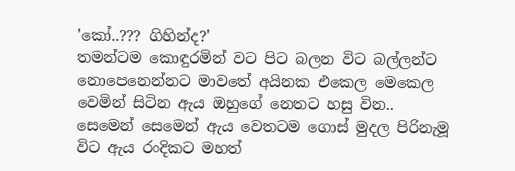'කෝ..??? ගිහින්ද?'
තමන්ටම කොඳුරමින් වට පිට බලන විට බල්ලන්ට නොපෙනෙන්නට මාවතේ අයිනක එකෙල මෙකෙල වෙමින් සිටින ඇය ඔහුගේ නෙතට හසු වින..
සෙමෙන් සෙමෙන් ඇය වෙතටම ගොස් මුදල පිරිනැමූ විට ඇය රංදිකට මහත්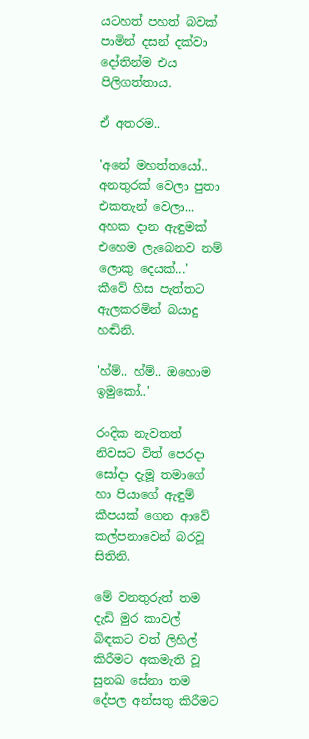යටහත් පහත් බවක් පාමින් දසන් දක්වා දෝතින්ම එය පිලිගත්තාය.

ඒ අතරම..

'අනේ මහත්තයෝ.. අනතුරක් වෙලා පුතා එකතැන් වෙලා... අහක දාන ඇඳුමක් එහෙම ලැබෙනව නම් ලොකු දෙයක්...'
කීවේ හිස පැත්තට ඇලකරමින් බයාදු හඬිනි.

'හ්ම්.. හ්ම්.. ඔහොම ඉමුකෝ..'

රංදික නැවතත් නිවසට විත් පෙරදා සෝදා දැමූ තමාගේ හා පියාගේ ඇඳුම් කීපයක් ගෙන ආවේ කල්පනාවෙන් බරවූ සිතිනි.

මේ වනතුරුත් තම දැඩි මුර කාවල් බිඳකට වත් ලිහිල් කිරීමට අකමැති වූ සුනඛ සේනා තම දේපල අන්සතු කිරීමට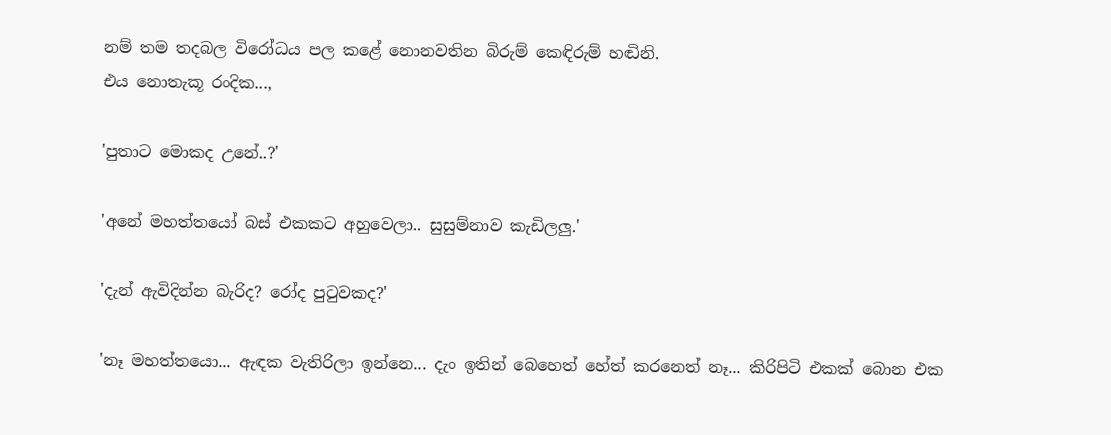නම් තම තදබල විරෝධය පල කළේ නොනවතින බිරුම් කෙඳිරුම් හඬිනි.
එය නොතැකූ රංදික...,

'පුතාට මොකද උනේ..?'

'අනේ මහත්තයෝ බස් එකකට අහුවෙලා.. සුසුම්නාව කැඩිලලු.'

'දැන් ඇවිදින්න බැරිද? රෝද පුටුවකද?'

'නෑ මහත්තයො... ඇඳක වැතිරිලා ඉන්නෙ... දැං ඉතින් බෙහෙත් හේත් කරනෙත් නෑ... කිරිපිටි එකක් බොන එක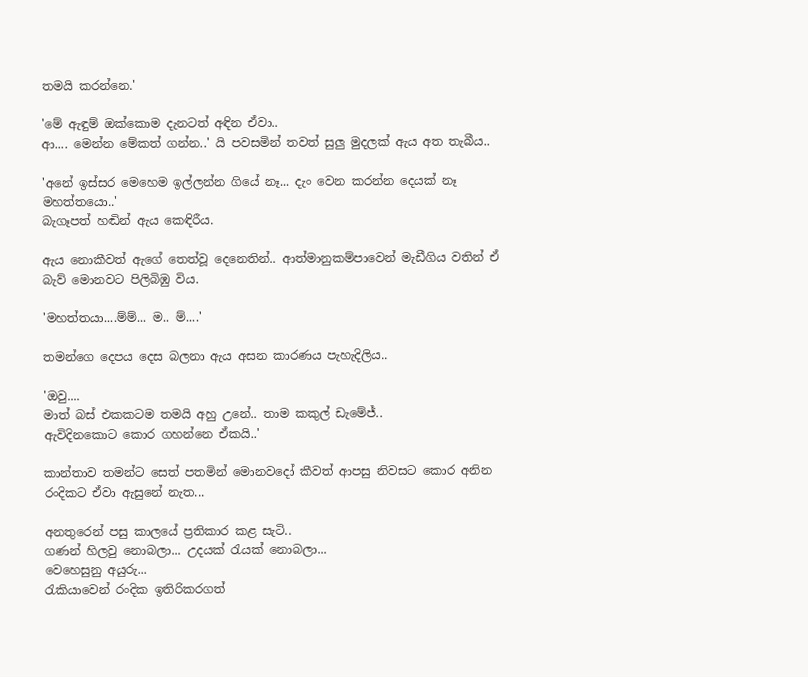තමයි කරන්නෙ.'

'මේ ඇඳුම් ඔක්කොම දැනටත් අඳින ඒවා..
ආ.... මෙන්න මේකත් ගන්න..' යි පවසමින් තවත් සුලු මුදලක් ඇය අත තැබීය..

'අනේ ඉස්සර මෙහෙම ඉල්ලන්න ගියේ නෑ... දැං වෙන කරන්න දෙයක් නෑ මහත්තයො..'
බැගෑපත් හඬින් ඇය කෙඳිරීය.

ඇය නොකීවත් ඇගේ තෙත්වූ දෙනෙතින්.. ආත්මානුකම්පාවෙන් මැඩීගිය වතින් ඒ බැව් මොනවට පිලිබිඹු විය.

'මහත්තයා....ම්ම්... ම.. ම්....'

තමන්ගෙ දෙපය දෙස බලනා ඇය අසන කාරණය පැහැදිලිය..

'ඔවු....
මාත් බස් එකකටම තමයි අහු උනේ.. තාම කකුල් ඩැමේජ්..
ඇවිදිනකොට කොර ගහන්නෙ ඒකයි..'

කාන්තාව තමන්ට සෙත් පතමින් මොනවදෝ කීවත් ආපසු නිවසට කොර අනින රංදිකට ඒවා ඇසුනේ නැත...

අනතුරෙන් පසු කාලයේ ප්‍රතිකාර කළ සැටි..
ගණන් හිලවු නොබලා... උදයක් රැයක් නොබලා...
වෙහෙසුනු අයුරු...
රැකියාවෙන් රංදික ඉතිරිකරගත්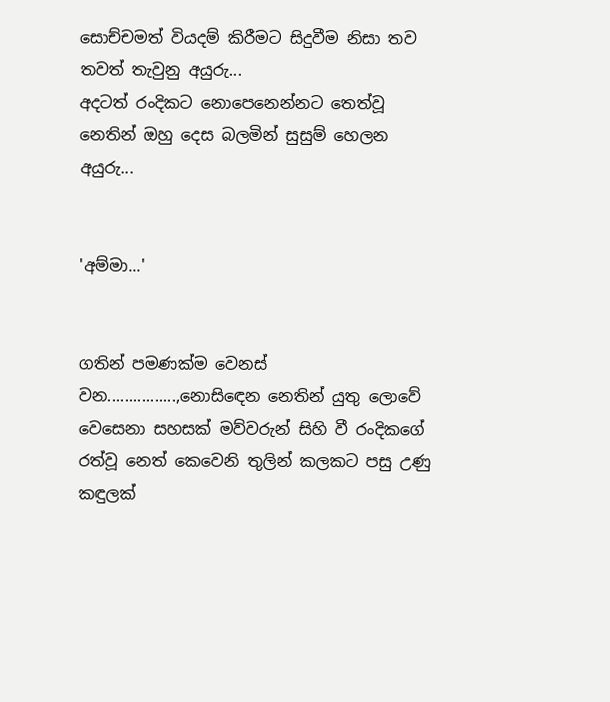සොච්චමත් වියදම් කිරීමට සිදුවීම නිසා තව තවත් තැවුනු අයුරු...
අදටත් රංදිකට නොපෙනෙන්නට තෙත්වූ නෙතින් ඔහු දෙස බලමින් සුසුම් හෙලන අයුරු...


'අම්මා...'


ගතින් පමණක්ම වෙනස් වන................,නොසිඳෙන නෙතින් යුතු ලොවේ වෙසෙනා සහසක් මව්වරුන් සිහි වී රංදිකගේ රත්වූ නෙත් කෙවෙනි තුලින් කලකට පසු උණු කඳුලක්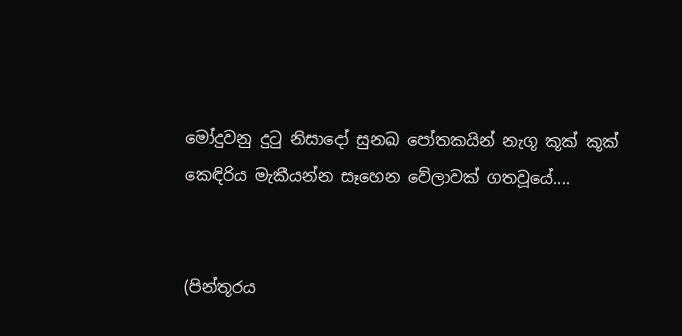මෝදුවනු දුටු නිසාදෝ සුනඛ පෝතකයින් නැගූ කූක් කූක් කෙඳිරිය මැකීයන්න සෑහෙන වේලාවක් ගතවූයේ....


(පින්තූරය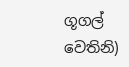ගූගල් වෙතිනි)